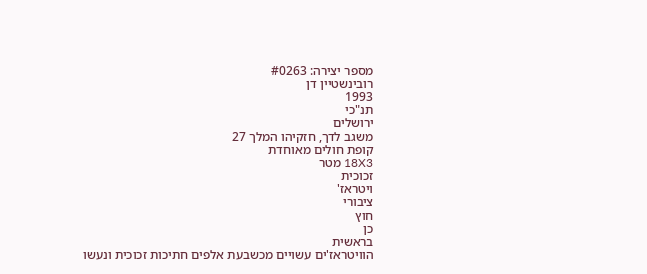מספר יצירה: #0263
רובינשטיין דן
1993
תנ"כי
ירושלים
משגב לדך, חזקיהו המלך 27
קופת חולים מאוחדת
18X3 מטר
זכוכית
ויטראז'
ציבורי
חוץ
כן
בראשית
הוויטראז'ים עשויים מכשבעת אלפים חתיכות זכוכית ונעשו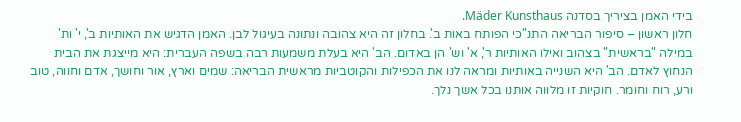בידי האמן בציריך בסדנה Mäder Kunsthaus.
חלון ראשון – סיפור הבריאה התנ"כי הפותח באות ב'. בחלון זה היא צהובה ונתונה בעיגול לבן. האמן הדגיש את האותיות ב', י' ות' במילה "בראשית" בצהוב ואילו האותיות ר', א' וש' הן באדום. הב' היא בעלת משמעות רבה בשפה העברית: היא מייצגת את הבית הנחוץ לאדם. הב' היא השנייה באותיות ומראה לנו את הכפילות והקוטביות מראשית הבריאה: שמים וארץ, אור וחושך, אדם וחווה, טוב ורע, רוח וחומר. חוקיות זו מלווה אותנו בכל אשך נלך.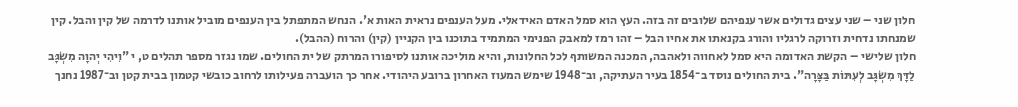חלון שני – שני עצים גדולים אשר ענפיהם שלובים זה בזה. העץ הוא סמל האדם האידאלי. מעל הענפים נראית האות א'. הנחש המתפתל בין הענפים מוביל אותנו לדרמה של קין והבל. קין שמנחתו נדחית וזרוקה לרגליו והורג בקנאתו את אחיו הבל – זהו רמז למאבק הפנימי המתמיד בתוכנו בין הקניין (קין) והרוח (ההבל).
חלון שלישי – הקשת האדומה היא סמל לאחווה ולאהבה, המכנה המשותף לכל החלונות, והיא מוליכה אותנו לסיפורו המרתק של ית החולים. שמו נגזר מספר תהלים ט, י "וִיהִי יְהוָה מִשְׂגָּב לַדָּךְ מִשְׂגָּב לְעִתּוֹת בַּצָּרָה". בית החולים נוסד ב־1854 בעיר העתיקה, וב־1948 שימש המעוז האחרון ברובע היהודי. אחר כך הועברה פעילותו לרחוב כובשי קטמון בבית קטן וב־1987 נחנך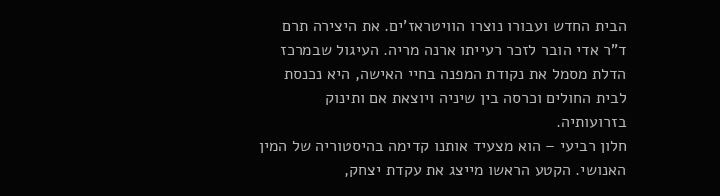הבית החדש ועבורו נוצרו הוויטראז'ים. את היצירה תרם ד"ר אדי הובר לזכר רעייתו ארנה מריה. העיגול שבמרכז הדלת מסמל את נקודת המפנה בחיי האישה, היא נכנסת לבית החולים וכרסה בין שיניה ויוצאת אם ותינוק בזרועותיה.
חלון רביעי – הוא מצעיד אותנו קדימה בהיסטוריה של המין האנושי. הקטע הראשו מייצג את עקדת יצחק,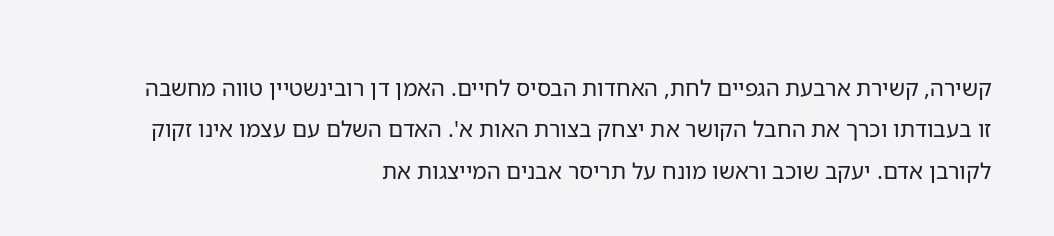קשירה, קשירת ארבעת הגפיים לחת, האחדות הבסיס לחיים. האמן דן רובינשטיין טווה מחשבה זו בעבודתו וכרך את החבל הקושר את יצחק בצורת האות א'. האדם השלם עם עצמו אינו זקוק לקורבן אדם. יעקב שוכב וראשו מונח על תריסר אבנים המייצגות את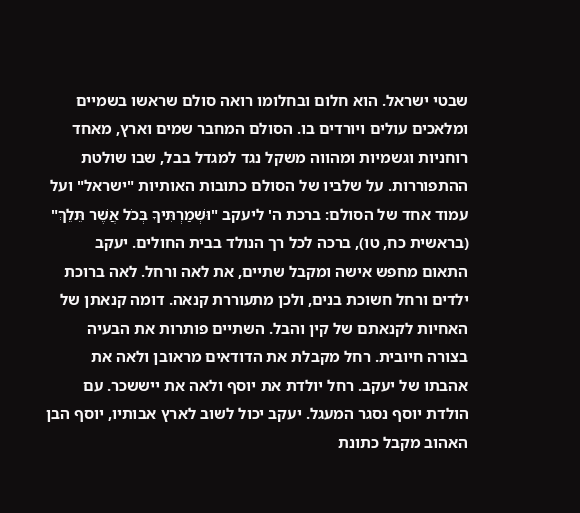שבטי ישראל. הוא חלום ובחלומו רואה סולם שראשו בשמיים ומלאכים עולים ויורדים בו. הסולם המחבר שמים וארץ, מאחד רוחניות וגשמיות ומהווה משקל נגד למגדל בבל, שבו שולטת ההתפוררות. על שלביו של הסולם כתובות האותיות "ישראל" ועל עמוד אחד של הסולם: ברכת ה' ליעקב "וּשְׁמַרְתִּיךָ בְּכֹל אֲשֶׁר תֵּלֵךְ" (בראשית כח, טו), ברכה לכל רך הנולד בבית החולים. יעקב התאום מחפש אישה ומקבל שתיים, את לאה ורחל. לאה ברוכת ילדים ורחל חשוכת בנים, ולכן מתעוררת קנאה. דומה קנאתן של האחיות לקנאתם של קין והבל. השתיים פותרות את הבעיה בצורה חיובית. רחל מקבלת את הדודאים מראובן ולאה את אהבתו של יעקב. רחל יולדת את יוסף ולאה את ייששכר. עם הולדת יוסף נסגר המעגל. יעקב יכול לשוב לארץ אבותיו, יוסף הבן האהוב מקבל כתונת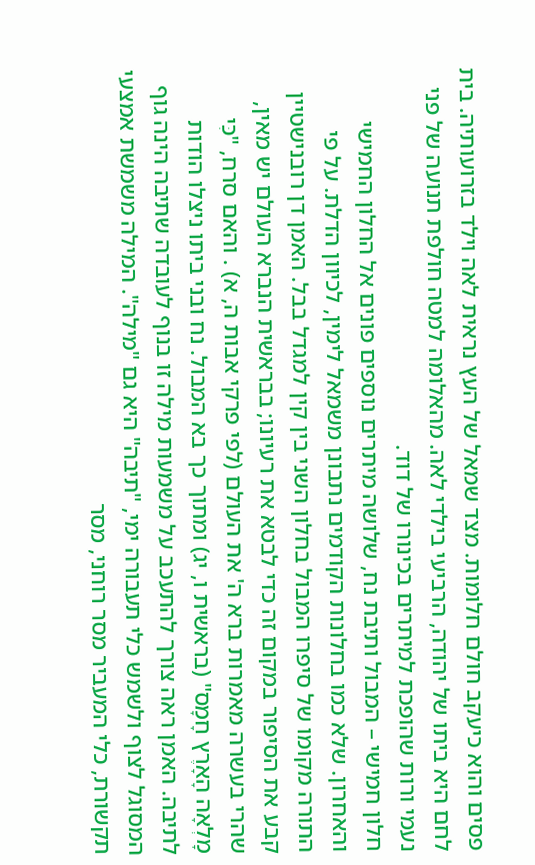פסים והוא כיעקב חולם חלומות. מצד שמאל של העץ נראית לאה וילד בזרועותיה. בית לחם היא ביתו של יהודה, הרביעי בילדי לאה. מהאלומה למטה חולפת תנועה של פני נעמי ורות שהופכת למיתרים בכינורו של דוד.
חלון חמישי – המבול ותיבת נח, שלושה מיתרים נוספים פונים אל החלון החמישי והאחרון. שלא כמו בחלונות הקודמים נתבונן משמאל לימין, לכיוון הדלת. על פי התורה מקומו של סיפרו המבול בחלון השני בין קין למגדל בבל. האמן דן רובנישטיין קבע את הסיפור במקום זה כדי לבטא את רעיונו; בבראשית הנברא העולם יש מאין, שהרי בעשרה מאמרות ברא ה' את העולם (לפי פרקי אבות ה, א) . והאם סרח, "כִּי מָלְאָה הָאָרֶץ חָמָס" (בראשית ו, יג) ומתוך כך בא המבול. נח ובני ביתו ניצלו הודות לתיבה. האמן ראה צורך להתעכב על משמעות מילה זו בנוף לעובדה שתיבה הינה גוף המסוגל לצוף ולשמש כלי תעבורה ימי, "תיבה" היא גם "מילה". המילה משמשת אמצעי תקשורת, כלי המעביר מסר רוחני, מסר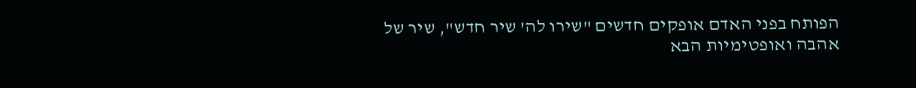הפותח בפני האדם אופקים חדשים "שירו לה' שיר חדש", שיר של אהבה ואופטימיות הבא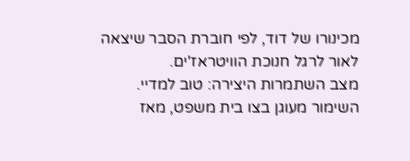מכינורו של דוד, לפי חוברת הסבר שיצאה לאור לרגל חנוכת הוויטראז'ים.
מצב השתמרות היצירה: טוב למדיי. השימור מעוגן בצו בית משפט, מאז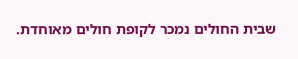שבית החולים נמכר לקופת חולים מאוחדת.